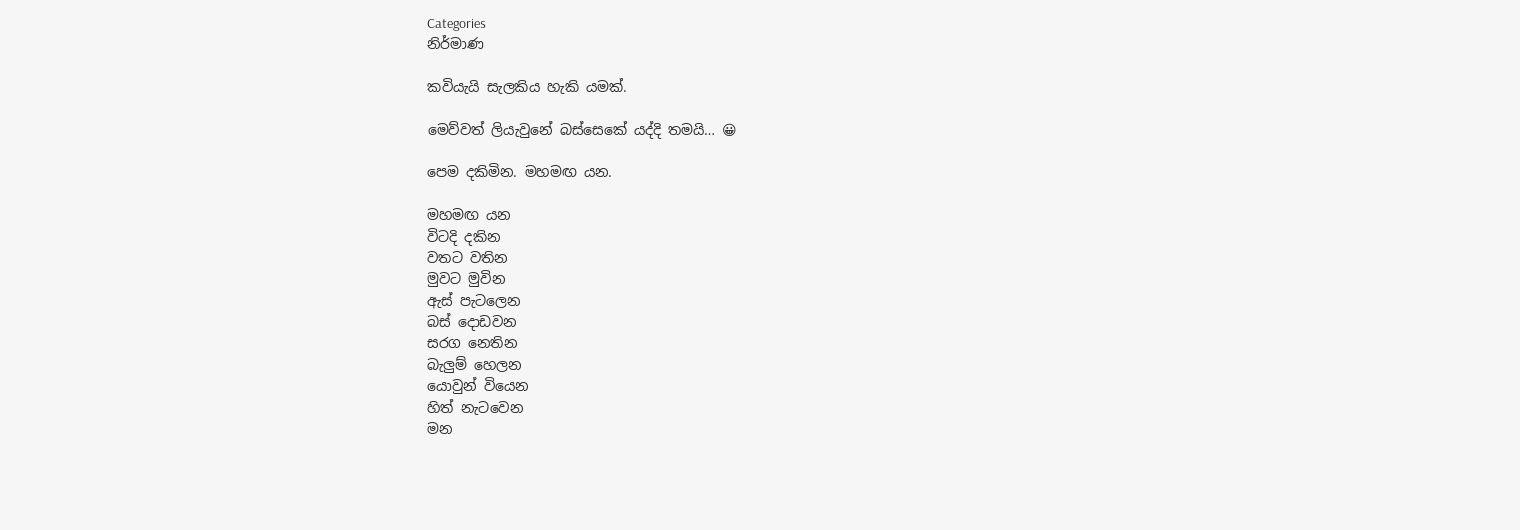Categories
නිර්මාණ

කවියැයි සැලකිය හැකි යමක්.

මෙව්වත් ලියැවුනේ බස්සෙකේ යද්දි තමයි… 😀

පෙම දකිමින. මහමඟ යන.

මහමඟ යන
විටදි දකින
වතට වතින
මුවට මුවින
ඇස් පැටලෙන
බස් දොඩවන
සරග නෙතින
බැලුම් හෙලන
යොවුන් වියෙන
හිත් නැ‍ටවෙන
මන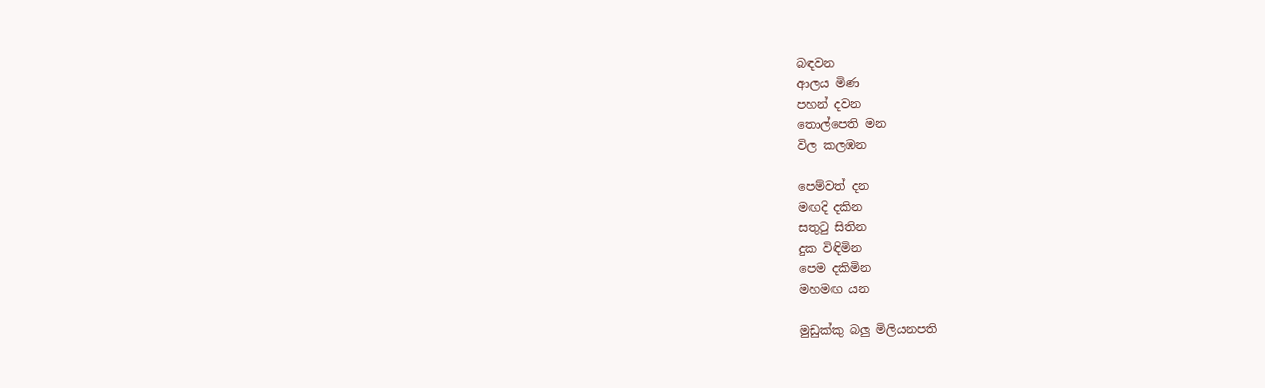බඳවන
ආලය මිණ
පහන් දවන
තොල්පෙති මන
විල කලඹන

පෙම්වත් දන
මඟදි දකින
සතුටු සිතින
දුක විඳිමින
පෙම දකිමින
මහමඟ යන

මුඩුක්කු බලු මිලියනපති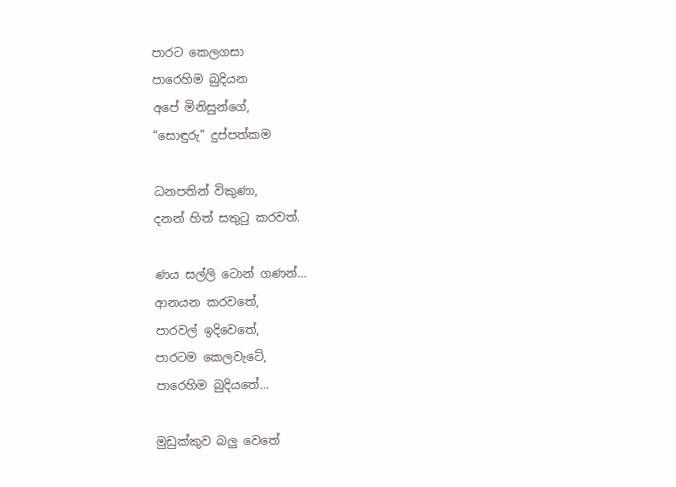පාරට කෙලගසා
පාරෙහිම බුදියන
අ‍‍පේ මිනිසුන්ගේ,
“සොඳුරු” දුප්පත්කම

ධනපතින් විකුණා,
දනන් හිත් සතුටු කරවත්.

ණය සල්ලි ‍‍ටොන් ගණන්…
ආනයන කරවතේ,
පාරවල් ඉදිවෙතේ,
පාරටම කෙලවැටේ,
පාරෙහිම බුදිය‍තේ…

මුඩුක්කුව බලු වෙතේ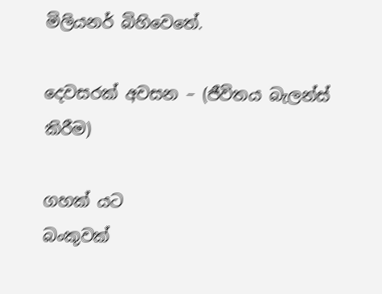මිලියනර් බිහිවෙතේ.

දෙවසරක් අවසන – (ජීවිතය බැලන්ස් කිරීම)

ගහක් යට
බංකුවක්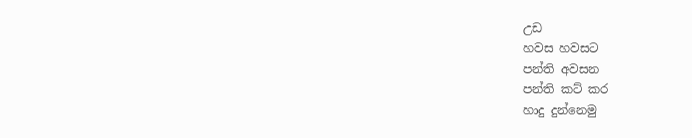උඩ
හවස හවසට
පන්ති අවසන
පන්ති කට් කර
හාදු දුන්නෙමු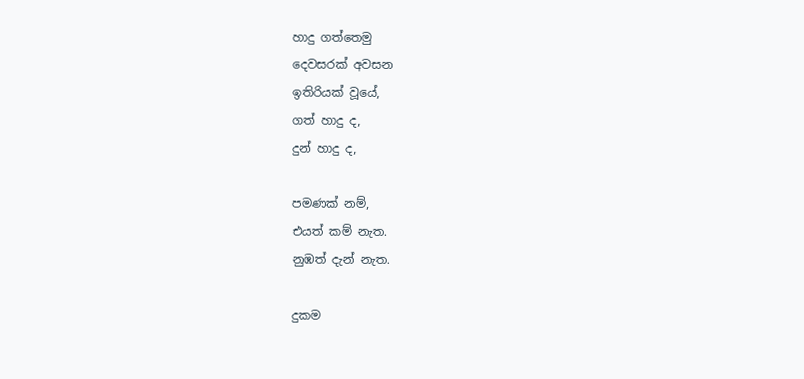හාදු ගත්තෙමු
දෙවසරක් අවසන
ඉතිරියක් වූයේ,
ගත් හාදු ද,
දුන් හාදු ද,

පමණක් නම්,
එයත් කම් නැත.
නුඹත් දැන් නැත.

දුකම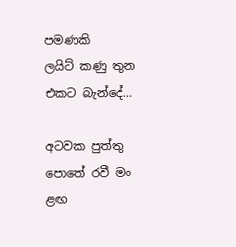පමණකි
ලයිට් කණු තුන
එකට බැන්දේ…

අටවක පුත්තු පොතේ රවී මං ළඟ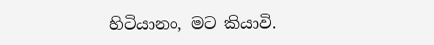හිටියානං, මට කියාවි.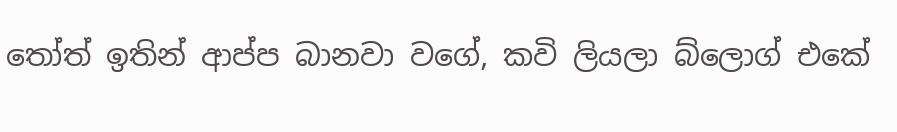තෝත් ඉතින් ආප්ප බානවා වගේ, කවි ලියලා බ්ලොග් එකේ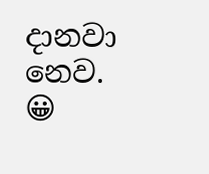දානවා නෙව. 😀